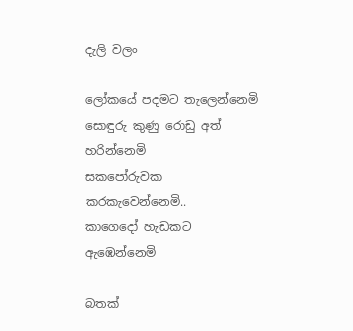දැලි වලං

ලෝකයේ පදමට තැලෙන්නෙමි
සොඳුරු කුණු රොඩු අත් හරින්නෙමි
සකපෝරුවක කරකැවෙන්නෙමි..
කාගෙදෝ හැඩකට ඇඹෙන්නෙමි

බතක්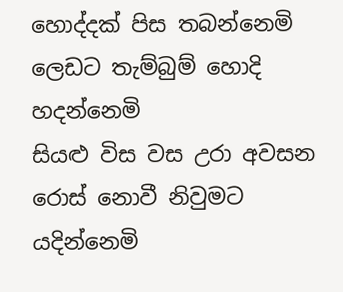හොද්දක් පිස තබන්නෙමි
ලෙඩට තැම්බුම් හොදි හදන්නෙමි
සියළු විස වස උරා අවසන
රොස් නොවී නිවුමට යදින්නෙමි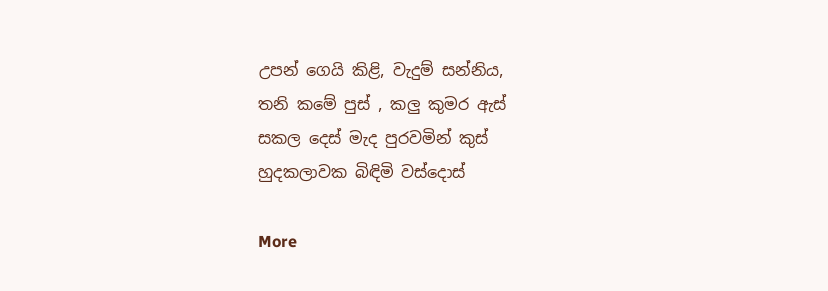උපන් ගෙයි කිළි, වැදුම් සන්නිය,
තනි කමේ පුස් , කලු කුමර ඇස්
සකල දෙස් මැද පුරවමින් කුස්
හුදකලාවක බිඳිමි වස්දොස්

More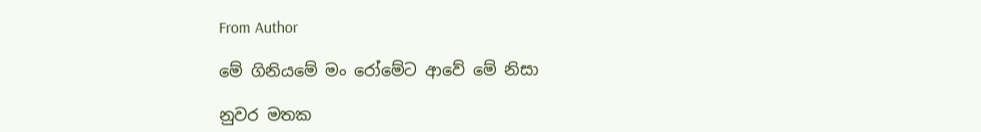From Author

මේ ගිනියමේ මං රෝමේට ආවේ මේ නිසා

නුවර මතක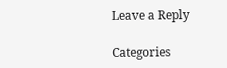Leave a Reply

Categories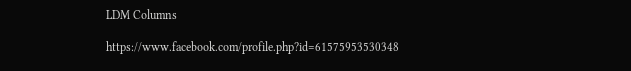LDM Columns

https://www.facebook.com/profile.php?id=61575953530348